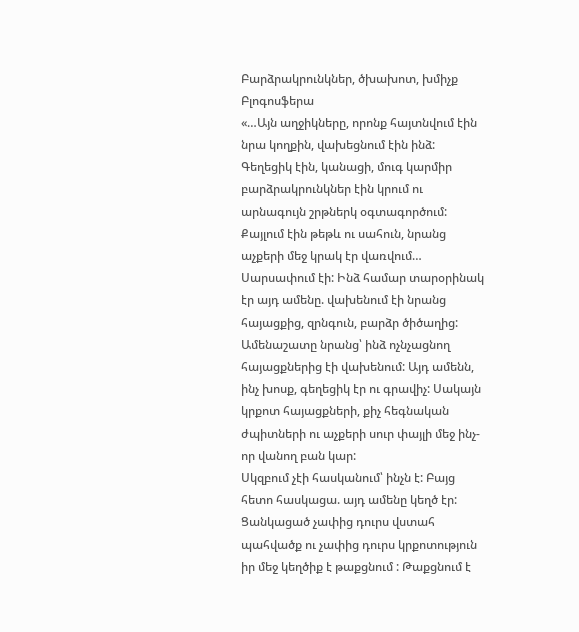Բարձրակրունկներ, ծխախոտ, խմիչք
Բլոգոսֆերա
«…Այն աղջիկները, որոնք հայտնվում էին նրա կողքին, վախեցնում էին ինձ: Գեղեցիկ էին, կանացի, մուգ կարմիր բարձրակրունկներ էին կրում ու արնագույն շրթներկ օգտագործում: Քայլում էին թեթև ու սահուն, նրանց աչքերի մեջ կրակ էր վառվում… Սարսափում էի: Ինձ համար տարօրինակ էր այդ ամենը. վախենում էի նրանց հայացքից, զրնգուն, բարձր ծիծաղից: Ամենաշատը նրանց՝ ինձ ոչնչացնող հայացքներից էի վախենում: Այդ ամենն, ինչ խոսք, գեղեցիկ էր ու գրավիչ: Սակայն կրքոտ հայացքների, քիչ հեգնական ժպիտների ու աչքերի սուր փայլի մեջ ինչ-որ վանող բան կար:
Սկզբում չէի հասկանում՝ ինչն է: Բայց հետո հասկացա. այդ ամենը կեղծ էր: Ցանկացած չափից դուրս վստահ պահվածք ու չափից դուրս կրքոտություն իր մեջ կեղծիք է թաքցնում : Թաքցնում է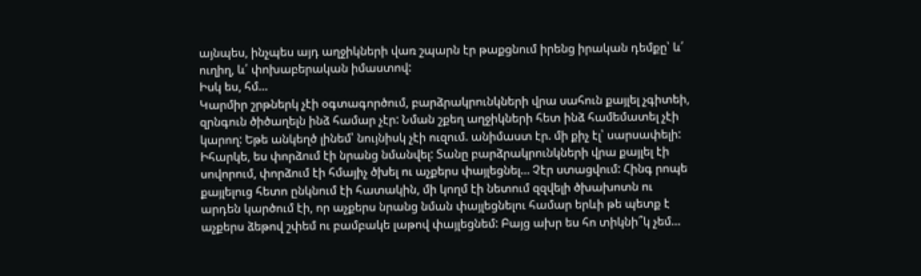այնպես, ինչպես այդ աղջիկների վառ շպարն էր թաքցնում իրենց իրական դեմքը՝ և՛ ուղիղ, և՛ փոխաբերական իմաստով:
Իսկ ես, հմ…
Կարմիր շրթներկ չէի օգտագործում, բարձրակրունկների վրա սահուն քայլել չգիտեի, զրնգուն ծիծաղելն ինձ համար չէր: Նման շքեղ աղջիկների հետ ինձ համեմատել չէի կարող: Եթե անկեղծ լինեմ՝ նույնիսկ չէի ուզում. անիմաստ էր. մի քիչ էլ՝ սարսափելի:
Իհարկե, ես փորձում էի նրանց նմանվել: Տանը բարձրակրունկների վրա քայլել էի սովորում, փորձում էի հմայիչ ծխել ու աչքերս փայլեցնել… Չէր ստացվում: Հինգ րոպե քայլելուց հետո ընկնում էի հատակին, մի կողմ էի նետում զզվելի ծխախոտն ու արդեն կարծում էի, որ աչքերս նրանց նման փայլեցնելու համար երևի թե պետք է աչքերս ձեթով շփեմ ու բամբակե լաթով փայլեցնեմ: Բայց ախր ես հո տիկնի՞կ չեմ…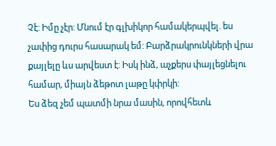Չէ: Իմը չէր: Մնում էր գլխիկոր համակերպվել. ես չափից դուրս հասարակ եմ: Բարձրակրունկների վրա քայլելը ևս արվեստ է: Իսկ ինձ, աչքերս փայլեցնելու համար, միայն ձեթոտ լաթը կփրկի:
Ես ձեզ չեմ պատմի նրա մասին, որովհետև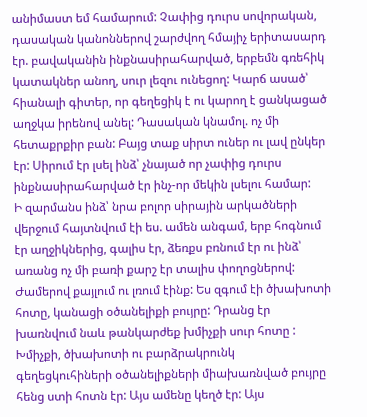անիմաստ եմ համարում: Չափից դուրս սովորական, դասական կանոններով շարժվող հմայիչ երիտասարդ էր. բավականին ինքնասիրահարված, երբեմն գռեհիկ կատակներ անող, սուր լեզու ունեցող: Կարճ ասած՝ հիանալի գիտեր, որ գեղեցիկ է ու կարող է ցանկացած աղջկա իրենով անել: Դասական կնամոլ. ոչ մի հետաքրքիր բան: Բայց տաք սիրտ ուներ ու լավ ընկեր էր: Սիրում էր լսել ինձ՝ չնայած որ չափից դուրս ինքնասիրահարված էր ինչ-որ մեկին լսելու համար:
Ի զարմանս ինձ՝ նրա բոլոր սիրային արկածների վերջում հայտնվում էի ես. ամեն անգամ, երբ հոգնում էր աղջիկներից, գալիս էր, ձեռքս բռնում էր ու ինձ՝ առանց ոչ մի բառի քարշ էր տալիս փողոցներով: Ժամերով քայլում ու լռում էինք: Ես զգում էի ծխախոտի հոտը, կանացի օծանելիքի բույրը: Դրանց էր խառնվում նաև թանկարժեք խմիչքի սուր հոտը : Խմիչքի, ծխախոտի ու բարձրակրունկ գեղեցկուհիների օծանելիքների միախառնված բույրը հենց ստի հոտն էր: Այս ամենը կեղծ էր: Այս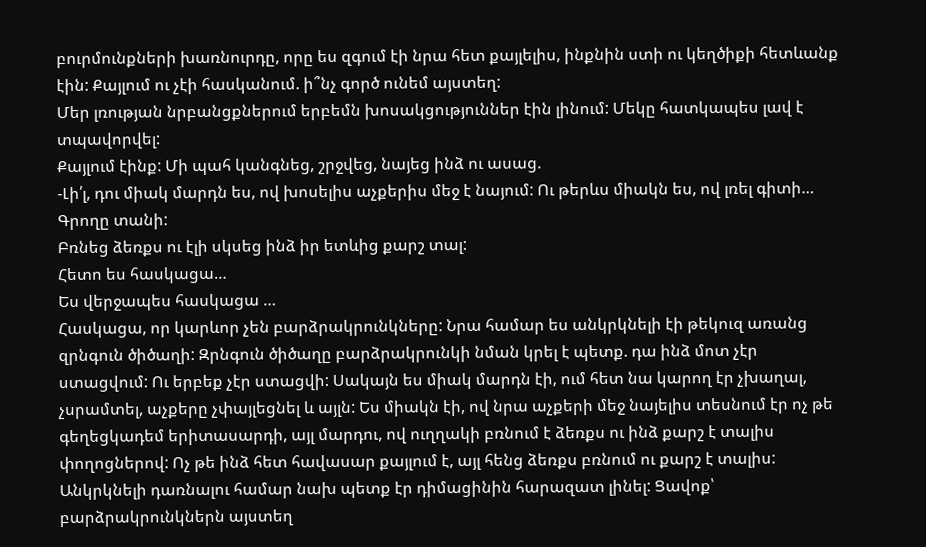բուրմունքների խառնուրդը, որը ես զգում էի նրա հետ քայլելիս, ինքնին ստի ու կեղծիքի հետևանք էին: Քայլում ու չէի հասկանում. ի՞նչ գործ ունեմ այստեղ:
Մեր լռության նրբանցքներում երբեմն խոսակցություններ էին լինում: Մեկը հատկապես լավ է տպավորվել:
Քայլում էինք: Մի պահ կանգնեց, շրջվեց, նայեց ինձ ու ասաց.
-Լի՛լ, դու միակ մարդն ես, ով խոսելիս աչքերիս մեջ է նայում: Ու թերևս միակն ես, ով լռել գիտի… Գրողը տանի:
Բռնեց ձեռքս ու էլի սկսեց ինձ իր ետևից քարշ տալ:
Հետո ես հասկացա…
Ես վերջապես հասկացա …
Հասկացա, որ կարևոր չեն բարձրակրունկները: Նրա համար ես անկրկնելի էի թեկուզ առանց զրնգուն ծիծաղի: Զրնգուն ծիծաղը բարձրակրունկի նման կրել է պետք. դա ինձ մոտ չէր ստացվում: Ու երբեք չէր ստացվի: Սակայն ես միակ մարդն էի, ում հետ նա կարող էր չխաղալ, չսրամտել, աչքերը չփայլեցնել և այլն: Ես միակն էի, ով նրա աչքերի մեջ նայելիս տեսնում էր ոչ թե գեղեցկադեմ երիտասարդի, այլ մարդու, ով ուղղակի բռնում է ձեռքս ու ինձ քարշ է տալիս փողոցներով: Ոչ թե ինձ հետ հավասար քայլում է, այլ հենց ձեռքս բռնում ու քարշ է տալիս:
Անկրկնելի դառնալու համար նախ պետք էր դիմացինին հարազատ լինել: Ցավոք՝ բարձրակրունկներն այստեղ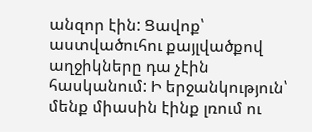անզոր էին: Ցավոք՝ աստվածուհու քայլվածքով աղջիկները դա չէին հասկանում: Ի երջանկություն՝ մենք միասին էինք լռում ու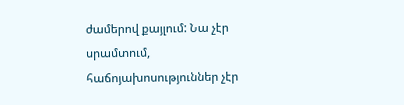ժամերով քայլում: Նա չէր սրամտում, հաճոյախոսություններ չէր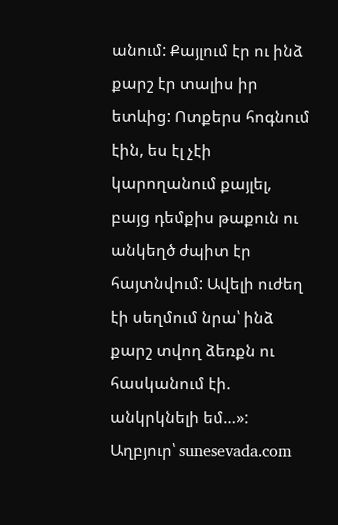անում: Քայլում էր ու ինձ քարշ էր տալիս իր ետևից: Ոտքերս հոգնում էին, ես էլ չէի կարողանում քայլել, բայց դեմքիս թաքուն ու անկեղծ ժպիտ էր հայտնվում: Ավելի ուժեղ էի սեղմում նրա՝ ինձ քարշ տվող ձեռքն ու հասկանում էի. անկրկնելի եմ…»:
Աղբյուր՝ sunesevada.com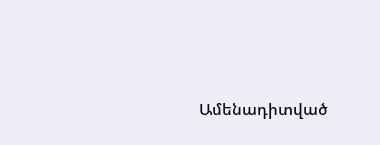Ամենադիտված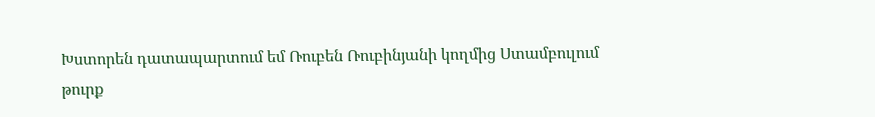Խստորեն դատապարտում եմ Ռուբեն Ռուբինյանի կողմից Ստամբուլում թուրք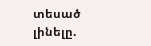տեսած լինելը.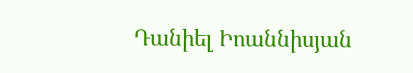Դանիել Իոաննիսյան